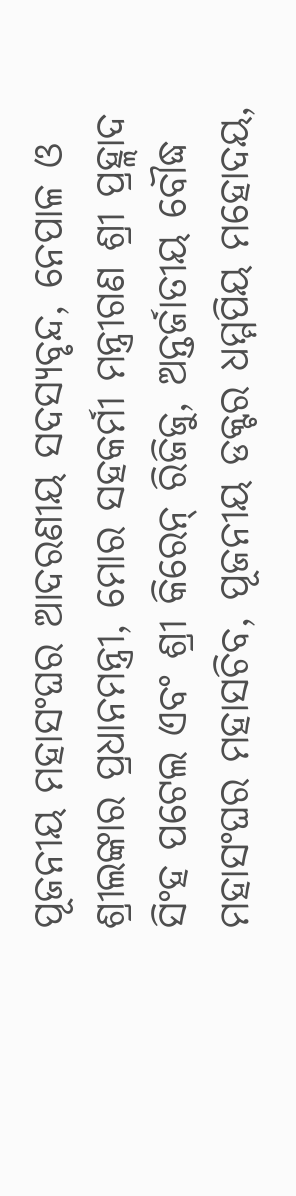ପୂଜନୀୟ ମହାସଂଘର ଆଦରଣୀୟ ସଦସ୍ୟବୃନ୍ଦ, ନେପାଳ ଓ ଶ୍ରୀଲଙ୍କାର ପ୍ରଧାନମନ୍ତ୍ରୀ, ମୋର ସହକର୍ମୀ ମନ୍ତ୍ରୀଗଣ ଶ୍ରୀ ପ୍ରହ୍ଲାଦ ସିଂହ ପଟେଲ ଏବଂ ଶ୍ରୀ କିରେନ୍ ରିଜିଜୁ, ଅନ୍ତର୍ଜାତୀୟ ବୌଦ୍ଧ ମହାସଂଘର ମହାସଚିବ, ପୂଜନୀୟ ଡକ୍ଟର ଧମ୍ମପିୟ ମହୋଦୟ,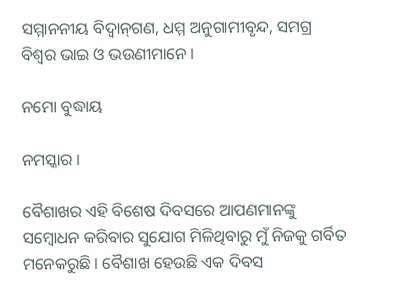ସମ୍ମାନନୀୟ ବିଦ୍ୱାନ୍‌ଗଣ, ଧମ୍ମ ଅନୁଗାମୀବୃନ୍ଦ, ସମଗ୍ର ବିଶ୍ୱର ଭାଇ ଓ ଭଉଣୀମାନେ ।

ନମୋ ବୁଦ୍ଧାୟ

ନମସ୍କାର ।

ବୈଶାଖର ଏହି ବିଶେଷ ଦିବସରେ ଆପଣମାନଙ୍କୁ ସମ୍ବୋଧନ କରିବାର ସୁଯୋଗ ମିଳିଥିବାରୁ ମୁଁ ନିଜକୁ ଗର୍ବିତ ମନେକରୁଛି । ବୈଶାଖ ହେଉଛି ଏକ ଦିବସ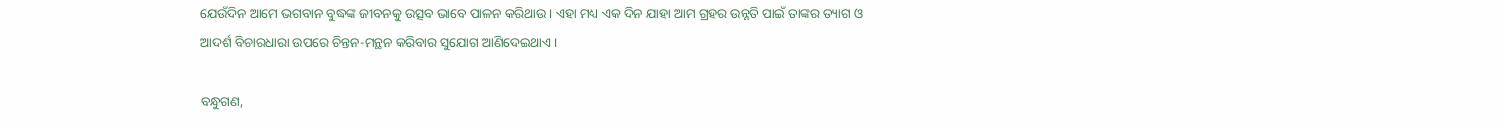ଯେଉଁଦିନ ଆମେ ଭଗବାନ ବୁଦ୍ଧଙ୍କ ଜୀବନକୁ ଉତ୍ସବ ଭାବେ ପାଳନ କରିଥାଉ । ଏହା ମଧ୍ୟ ଏକ ଦିନ ଯାହା ଆମ ଗ୍ରହର ଉନ୍ନତି ପାଇଁ ତାଙ୍କର ତ୍ୟାଗ ଓ ଆଦର୍ଶ ବିଚାରଧାରା ଉପରେ ଚିନ୍ତନ-ମନ୍ଥନ କରିବାର ସୁଯୋଗ ଆଣିଦେଇଥାଏ ।

ବନ୍ଧୁଗଣ,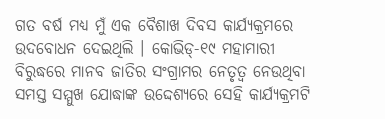ଗତ ବର୍ଷ ମଧ୍ୟ ମୁଁ ଏକ ବୈଶାଖ ଦିବସ କାର୍ଯ୍ୟକ୍ରମରେ ଉଦବୋଧନ ଦେଇଥିଲି । କୋଭିଡ୍‌-୧୯ ମହାମାରୀ ବିରୁଦ୍ଧରେ ମାନବ ଜାତିର ସଂଗ୍ରାମର ନେତୃତ୍ୱ ନେଉଥିବା ସମସ୍ତ ସମ୍ମୁଖ ଯୋଦ୍ଧାଙ୍କ ଉଦ୍ଦେଶ୍ୟରେ ସେହି କାର୍ଯ୍ୟକ୍ରମଟି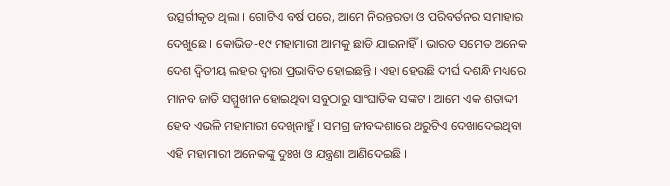ଉତ୍ସର୍ଗୀକୃତ ଥିଲା । ଗୋଟିଏ ବର୍ଷ ପରେ, ଆମେ ନିରନ୍ତରତା ଓ ପରିବର୍ତନର ସମାହାର ଦେଖୁଛେ । କୋଭିଡ-୧୯ ମହାମାରୀ ଆମକୁ ଛାଡି ଯାଇନାହିଁ । ଭାରତ ସମେତ ଅନେକ ଦେଶ ଦ୍ୱିତୀୟ ଲହର ଦ୍ୱାରା ପ୍ରଭାବିତ ହୋଇଛନ୍ତି । ଏହା ହେଉଛି ଦୀର୍ଘ ଦଶନ୍ଧି ମଧ୍ୟରେ ମାନବ ଜାତି ସମ୍ମୁଖୀନ ହୋଇଥିବା ସବୁଠାରୁ ସାଂଘାତିକ ସଙ୍କଟ । ଆମେ ଏକ ଶତାଦ୍ଦୀ ହେବ ଏଭଳି ମହାମାରୀ ଦେଖିନାହୁଁ । ସମଗ୍ର ଜୀବଦ୍ଦଶାରେ ଥରୁଟିଏ ଦେଖାଦେଇଥିବା ଏହି ମହାମାରୀ ଅନେକଙ୍କୁ ଦୁଃଖ ଓ ଯନ୍ତ୍ରଣା ଆଣିଦେଇଛି ।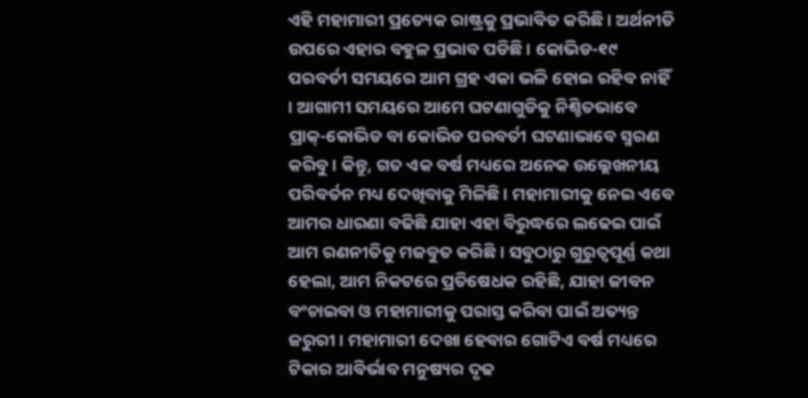ଏହି ମହାମାରୀ ପ୍ରତ୍ୟେକ ରାଷ୍ଟ୍ରକୁ ପ୍ରଭାବିତ କରିଛି । ଅର୍ଥନୀତି ଉପରେ ଏହାର ବହୁଳ ପ୍ରଭାବ ପଡିଛି । କୋଭିଡ-୧୯ ପରବର୍ତୀ ସମୟରେ ଆମ ଗ୍ରହ ଏକା ଭଳି ହୋଇ ରହିବ ନାହିଁ । ଆଗାମୀ ସମୟରେ ଆମେ ଘଟଣାଗୁଡିକୁ ନିଶ୍ଚିତଭାବେ ପ୍ରାକ୍‌-କୋଭିଡ ବା କୋଭିଡ ପରବର୍ତୀ ଘଟଣାଭାବେ ସ୍ମରଣ କରିବୁ । କିନ୍ତୁ, ଗତ ଏକ ବର୍ଷ ମଧ୍ୟରେ ଅନେକ ଉଲ୍ଲେଖନୀୟ ପରିବର୍ତନ ମଧ୍ୟ ଦେଖିବାକୁ ମିଳିଛି । ମହାମାରୀକୁ ନେଇ ଏବେ ଆମର ଧାରଣା ବଢିଛି ଯାହା ଏହା ବିରୁଦ୍ଧରେ ଲଢେଇ ପାଇଁ ଆମ ରଣନୀତିକୁ ମଜବୁତ କରିଛି । ସବୁଠାରୁ ଗୁରୁତ୍ୱପୂର୍ଣ୍ଣ କଥା ହେଲା, ଆମ ନିକଟରେ ପ୍ରତିଷେଧକ ରହିଛି, ଯାହା ଜୀବନ ବଂଚାଇବା ଓ ମହାମାରୀକୁ ପରାସ୍ତ କରିବା ପାଇଁ ଅତ୍ୟନ୍ତ ଜରୁରୀ । ମହାମାରୀ ଦେଖା ହେବାର ଗୋଟିଏ ବର୍ଷ ମଧ୍ୟରେ ଟିକାର ଆବିର୍ଭାବ ମନୁଷ୍ୟର ଦୃଢ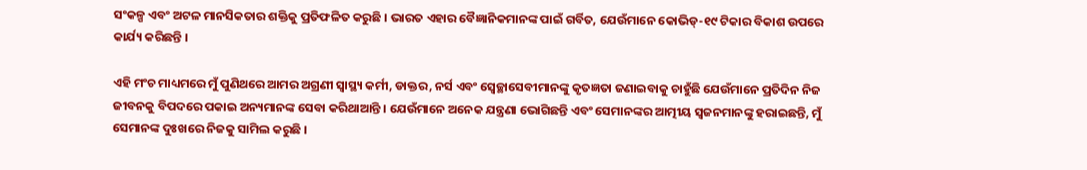ସଂକଳ୍ପ ଏବଂ ଅଟଳ ମାନସିକତାର ଶକ୍ତିକୁ ପ୍ରତିଫଳିତ କରୁଛି । ଭାରତ ଏହାର ବୈଜ୍ଞାନିକମାନଙ୍କ ପାଇଁ ଗର୍ବିତ, ଯେଉଁମାନେ କୋଭିଡ୍‌-୧୯ ଟିକାର ବିକାଶ ଉପରେ କାର୍ଯ୍ୟ କରିଛନ୍ତି ।

ଏହି ମଂଚ ମାଧ୍ୟମରେ ମୁଁ ପୁଣିଥରେ ଆମର ଅଗ୍ରଣୀ ସ୍ୱାସ୍ଥ୍ୟ କର୍ମୀ, ଡାକ୍ତର, ନର୍ସ ଏବଂ ସ୍ୱେଚ୍ଛାସେବୀମାନଙ୍କୁ କୃତଜ୍ଞତା ଜଣାଇବାକୁ ଚାହୁଁଛି ଯେଉଁମାନେ ପ୍ରତିଦିନ ନିଜ ଜୀବନକୁ ବିପଦରେ ପକାଇ ଅନ୍ୟମାନଙ୍କ ସେବା କରିଥାଆନ୍ତି । ଯେଉଁମାନେ ଅନେକ ଯନ୍ତ୍ରଣା ଭୋଗିଛନ୍ତି ଏବଂ ସେମାନଙ୍କର ଆତ୍ମୀୟ ସ୍ୱଜନମାନଙ୍କୁ ହରାଇଛନ୍ତି, ମୁଁ ସେମାନଙ୍କ ଦୁଃଖରେ ନିଜକୁ ସାମିଲ କରୁଛି ।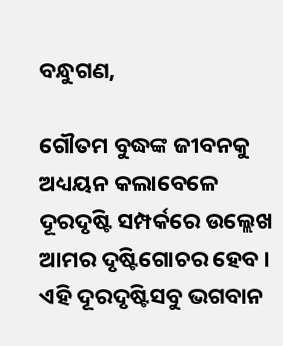ବନ୍ଧୁଗଣ,

ଗୌତମ ବୁଦ୍ଧଙ୍କ ଜୀବନକୁ ଅଧ୍ୟୟନ କଲାବେଳେ ଦୂରଦୃଷ୍ଟି ସମ୍ପର୍କରେ ଉଲ୍ଲେଖ ଆମର ଦୃଷ୍ଟିଗୋଚର ହେବ । ଏହି ଦୂରଦୃଷ୍ଟିସବୁ ଭଗବାନ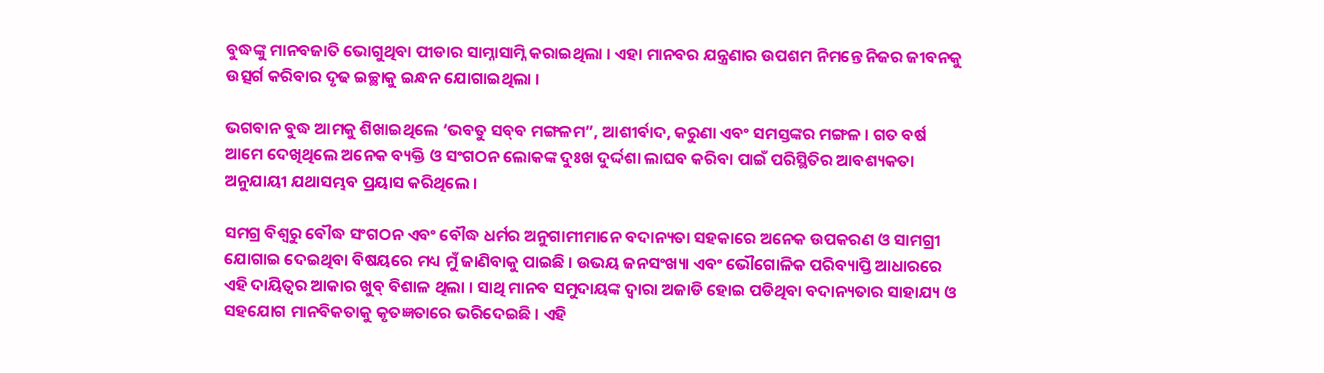ବୁଦ୍ଧଙ୍କୁ ମାନବଜାତି ଭୋଗୁଥିବା ପୀଡାର ସାମ୍ନାସାମ୍ନି କରାଇଥିଲା । ଏହା ମାନବର ଯନ୍ତ୍ରଣାର ଉପଶମ ନିମନ୍ତେ ନିଜର ଜୀବନକୁ ଉତ୍ସର୍ଗ କରିବାର ଦୃଢ ଇଚ୍ଛାକୁ ଇନ୍ଧନ ଯୋଗାଇଥିଲା ।

ଭଗବାନ ବୁଦ୍ଧ ଆମକୁ ଶିଖାଇଥିଲେ ‘ଭବତୁ ସବ୍‌ବ ମଙ୍ଗଳମ”, ଆଶୀର୍ବାଦ, କରୁଣା ଏବଂ ସମସ୍ତଙ୍କର ମଙ୍ଗଳ । ଗତ ବର୍ଷ ଆମେ ଦେଖିଥିଲେ ଅନେକ ବ୍ୟକ୍ତି ଓ ସଂଗଠନ ଲୋକଙ୍କ ଦୁଃଖ ଦୁର୍ଦ୍ଦଶା ଲାଘବ କରିବା ପାଇଁ ପରିସ୍ଥିତିର ଆବଶ୍ୟକତା ଅନୁଯାୟୀ ଯଥାସମ୍ଭବ ପ୍ରୟାସ କରିଥିଲେ ।

ସମଗ୍ର ବିଶ୍ୱରୁ ବୌଦ୍ଧ ସଂଗଠନ ଏବଂ ବୌଦ୍ଧ ଧର୍ମର ଅନୁଗାମୀମାନେ ବଦାନ୍ୟତା ସହକାରେ ଅନେକ ଉପକରଣ ଓ ସାମଗ୍ରୀ ଯୋଗାଇ ଦେଇଥିବା ବିଷୟରେ ମଧ୍ୟ ମୁଁ ଜାଣିବାକୁ ପାଇଛି । ଉଭୟ ଜନସଂଖ୍ୟା ଏବଂ ଭୌଗୋଳିକ ପରିବ୍ୟାପ୍ତି ଆଧାରରେ ଏହି ଦାୟିତ୍ୱର ଆକାର ଖୁବ୍ ବିଶାଳ ଥିଲା । ସାଥି ମାନବ ସମୁଦାୟଙ୍କ ଦ୍ୱାରା ଅଜାଡି ହୋଇ ପଡିଥିବା ବଦାନ୍ୟତାର ସାହାଯ୍ୟ ଓ ସହଯୋଗ ମାନବିକତାକୁ କୃତଜ୍ଞତାରେ ଭରିଦେଇଛି । ଏହି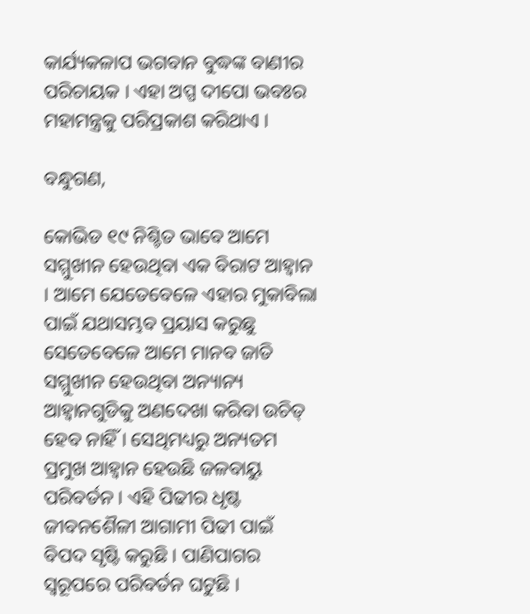କାର୍ଯ୍ୟକଳାପ ଭଗବାନ ବୁଦ୍ଧଙ୍କ ବାଣୀର ପରିଚାୟକ । ଏହା ଅପ୍ପ ଦୀପୋ ଭବଃର ମହାମନ୍ତ୍ରକୁ ପରିପ୍ରକାଶ କରିଥାଏ ।

ବନ୍ଧୁଗଣ,

କୋଭିଡ ୧୯ ନିଶ୍ଚିତ ଭାବେ ଆମେ ସମ୍ମୁଖୀନ ହେଉଥିବା ଏକ ବିରାଟ ଆହ୍ୱାନ । ଆମେ ଯେତେବେଳେ ଏହାର ମୁକାବିଲା ପାଇଁ ଯଥାସମ୍ଭବ ପ୍ରୟାସ କରୁଛୁ ସେତେବେଳେ ଆମେ ମାନବ ଜାତି ସମ୍ମୁଖୀନ ହେଉଥିବା ଅନ୍ୟାନ୍ୟ ଆହ୍ୱାନଗୁଡିକୁ ଅଣଦେଖା କରିବା ଉଚିତ୍ ହେବ ନାହିଁ । ସେଥିମଧ୍ୟରୁ ଅନ୍ୟତମ ପ୍ରମୁଖ ଆହ୍ୱାନ ହେଉଛି ଜଳବାୟୁ ପରିବର୍ତନ । ଏହି ପିଢୀର ଧୃଷ୍ଟ ଜୀବନଶୈଳୀ ଆଗାମୀ ପିଢୀ ପାଇଁ ବିପଦ ସୃଷ୍ଟି କରୁଛି । ପାଣିପାଗର ସ୍ୱରୂପରେ ପରିବର୍ତନ ଘଟୁଛି ।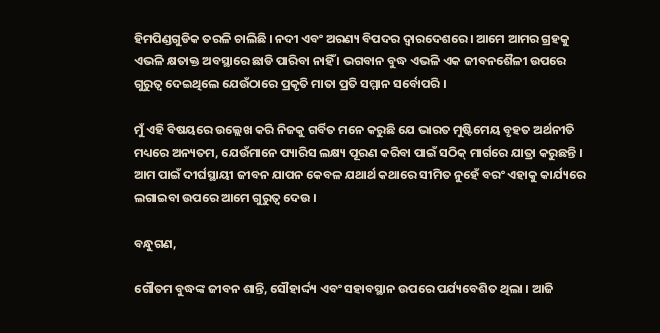ହିମପିଣ୍ଡଗୁଡିକ ତରଳି ଚାଲିଛି । ନଦୀ ଏବଂ ଅରଣ୍ୟ ବିପଦର ଦ୍ୱାରଦେଶରେ । ଆମେ ଆମର ଗ୍ରହକୁ ଏଭଳି କ୍ଷତାକ୍ତ ଅବସ୍ଥାରେ ଛାଡି ପାରିବା ନାହିଁ । ଭଗବାନ ବୁଦ୍ଧ ଏଭଳି ଏକ ଜୀବନଶୈଳୀ ଉପରେ ଗୁରୁତ୍ୱ ଦେଇଥିଲେ ଯେଉଁଠାରେ ପ୍ରକୃତି ମାତା ପ୍ରତି ସମ୍ମାନ ସର୍ବୋପରି ।

ମୁଁ ଏହି ବିଷୟରେ ଉଲ୍ଲେଖ କରି ନିଜକୁ ଗର୍ବିତ ମନେ କରୁଛି ଯେ ଭାରତ ମୁଷ୍ଟିମେୟ ବୃହତ ଅର୍ଥନୀତି ମଧ୍ୟରେ ଅନ୍ୟତମ, ଯେଉଁମାନେ ପ୍ୟାରିସ ଲକ୍ଷ୍ୟ ପୂରଣ କରିବା ପାଇଁ ସଠିକ୍ ମାର୍ଗରେ ଯାତ୍ରା କରୁଛନ୍ତି । ଆମ ପାଇଁ ଦୀର୍ଘସ୍ଥାୟୀ ଜୀବନ ଯାପନ କେବଳ ଯଥାର୍ଥ କଥାରେ ସୀମିତ ନୁହେଁ ବରଂ ଏହାକୁ କାର୍ଯ୍ୟରେ ଲଗାଇବା ଉପରେ ଆମେ ଗୁରୁତ୍ୱ ଦେଉ ।

ବନ୍ଧୁଗଣ,

ଗୌତମ ବୁଦ୍ଧଙ୍କ ଜୀବନ ଶାନ୍ତି, ସୌହାର୍ଦ୍ଦ୍ୟ ଏବଂ ସହାବସ୍ଥାନ ଉପରେ ପର୍ଯ୍ୟବେଶିତ ଥିଲା । ଆଜି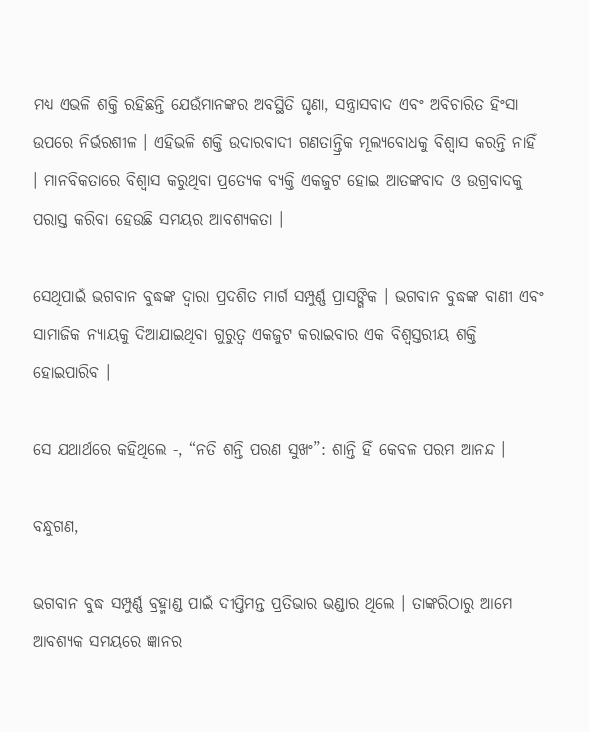ମଧ୍ୟ ଏଭଳି ଶକ୍ତି ରହିଛନ୍ତି ଯେଉଁମାନଙ୍କର ଅବସ୍ଥିତି ଘୃଣା, ସନ୍ତ୍ରାସବାଦ ଏବଂ ଅବିଚାରିତ ହିଂସା ଉପରେ ନିର୍ଭରଶୀଳ । ଏହିଭଳି ଶକ୍ତି ଉଦାରବାଦୀ ଗଣତାନ୍ତ୍ରିକ ମୂଲ୍ୟବୋଧକୁ ବିଶ୍ୱାସ କରନ୍ତି ନାହିଁ । ମାନବିକତାରେ ବିଶ୍ୱାସ କରୁଥିବା ପ୍ରତ୍ୟେକ ବ୍ୟକ୍ତି ଏକଜୁଟ ହୋଇ ଆତଙ୍କବାଦ ଓ ଉଗ୍ରବାଦକୁ ପରାସ୍ତ କରିବା ହେଉଛି ସମୟର ଆବଶ୍ୟକତା ।

ସେଥିପାଇଁ ଭଗବାନ ବୁଦ୍ଧଙ୍କ ଦ୍ୱାରା ପ୍ରଦଶିତ ମାର୍ଗ ସମ୍ପୁର୍ଣ୍ଣ ପ୍ରାସଙ୍ଗିକ । ଭଗବାନ ବୁଦ୍ଧଙ୍କ ବାଣୀ ଏବଂ ସାମାଜିକ ନ୍ୟାୟକୁ ଦିଆଯାଇଥିବା ଗୁରୁତ୍ୱ ଏକଜୁଟ କରାଇବାର ଏକ ବିଶ୍ୱସ୍ତରୀୟ ଶକ୍ତି ହୋଇପାରିବ ।

ସେ ଯଥାର୍ଥରେ କହିଥିଲେ -, “ନତି ଶନ୍ତି ପରଣ ସୁଖଂ”: ଶାନ୍ତି ହିଁ କେବଳ ପରମ ଆନନ୍ଦ ।

ବନ୍ଧୁଗଣ,

ଭଗବାନ ବୁଦ୍ଧ ସମ୍ପୁର୍ଣ୍ଣ ବ୍ରହ୍ମାଣ୍ଡ ପାଇଁ ଦୀପ୍ତିମନ୍ତ ପ୍ରତିଭାର ଭଣ୍ଡାର ଥିଲେ । ତାଙ୍କରିଠାରୁ ଆମେ ଆବଶ୍ୟକ ସମୟରେ ଜ୍ଞାନର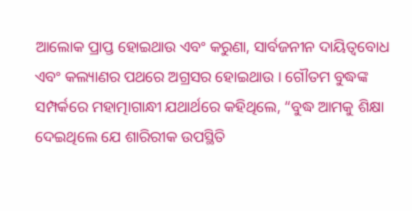ଆଲୋକ ପ୍ରାପ୍ତ ହୋଇଥାଉ ଏବଂ କରୁଣା, ସାର୍ବଜନୀନ ଦାୟିତ୍ୱବୋଧ ଏବଂ କଲ୍ୟାଣର ପଥରେ ଅଗ୍ରସର ହୋଇଥାଉ । ଗୌତମ ବୁଦ୍ଧଙ୍କ ସମ୍ପର୍କରେ ମହାତ୍ମାଗାନ୍ଧୀ ଯଥାର୍ଥରେ କହିଥିଲେ, “ବୁଦ୍ଧ ଆମକୁ ଶିକ୍ଷା ଦେଇଥିଲେ ଯେ ଶାରିରୀକ ଉପସ୍ଥିତି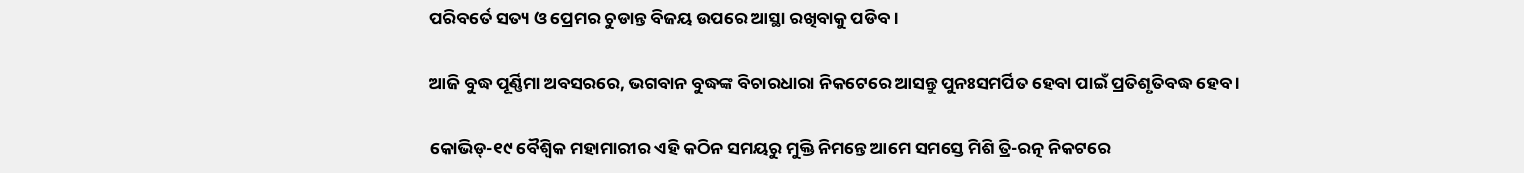ପରିବର୍ତେ ସତ୍ୟ ଓ ପ୍ରେମର ଚୁଡାନ୍ତ ବିଜୟ ଉପରେ ଆସ୍ଥା ରଖିବାକୁ ପଡିବ ।

ଆଜି ବୁଦ୍ଧ ପୂର୍ଣ୍ଣିମା ଅବସରରେ, ଭଗବାନ ବୁଦ୍ଧଙ୍କ ବିଚାରଧାରା ନିକଟେରେ ଆସନ୍ତୁ ପୁନଃସମର୍ପିତ ହେବା ପାଇଁ ପ୍ରତିଶୃତିବଦ୍ଧ ହେବ ।

କୋଭିଡ୍‌-୧୯ ବୈଶ୍ୱିକ ମହାମାରୀର ଏହି କଠିନ ସମୟରୁ ମୁକ୍ତି ନିମନ୍ତେ ଆମେ ସମସ୍ତେ ମିଶି ତ୍ରି-ରତ୍ନ ନିକଟରେ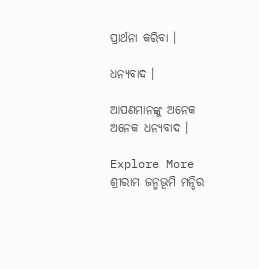ପ୍ରାର୍ଥନା କରିବା ।

ଧନ୍ୟବାଦ ।

ଆପଣମାନଙ୍କୁ ଅନେକ ଅନେକ ଧନ୍ୟବାଦ ।

Explore More
ଶ୍ରୀରାମ ଜନ୍ମଭୂମି ମନ୍ଦିର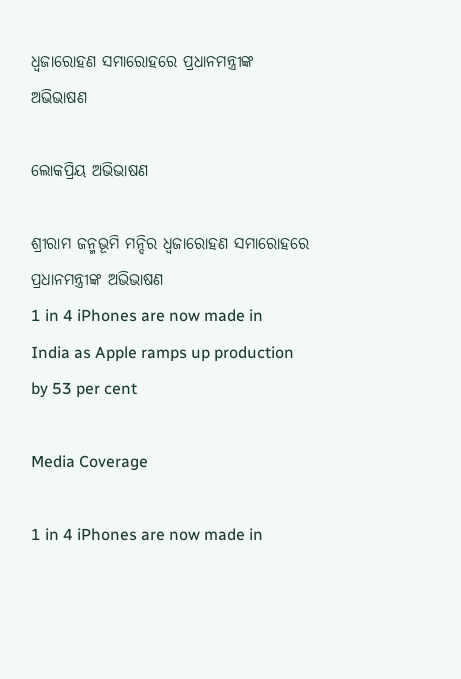ଧ୍ଵଜାରୋହଣ ସମାରୋହରେ ପ୍ରଧାନମନ୍ତ୍ରୀଙ୍କ ଅଭିଭାଷଣ

ଲୋକପ୍ରିୟ ଅଭିଭାଷଣ

ଶ୍ରୀରାମ ଜନ୍ମଭୂମି ମନ୍ଦିର ଧ୍ଵଜାରୋହଣ ସମାରୋହରେ ପ୍ରଧାନମନ୍ତ୍ରୀଙ୍କ ଅଭିଭାଷଣ
1 in 4 iPhones are now made in India as Apple ramps up production by 53 per cent

Media Coverage

1 in 4 iPhones are now made in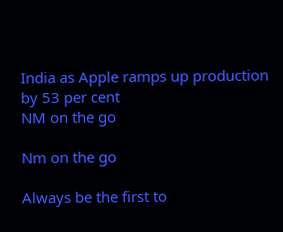India as Apple ramps up production by 53 per cent
NM on the go

Nm on the go

Always be the first to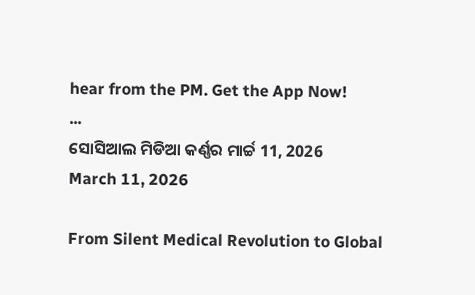hear from the PM. Get the App Now!
...
ସୋସିଆଲ ମିଡିଆ କର୍ଣ୍ଣର ମାର୍ଚ୍ଚ 11, 2026
March 11, 2026

From Silent Medical Revolution to Global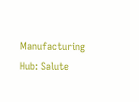Manufacturing Hub: Salute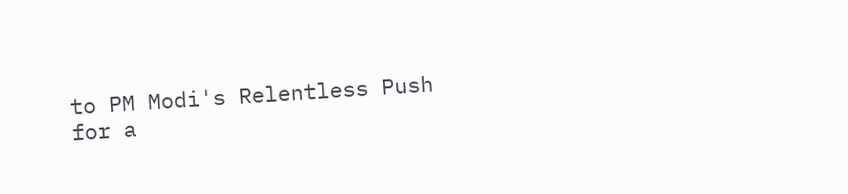to PM Modi's Relentless Push for a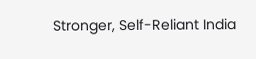Stronger, Self-Reliant India